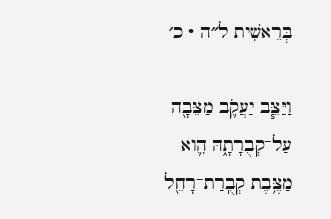בְּרֵאשִׁית ל״ה · כ׳

וַיַּצֵּ֧ב יַעֲקֹ֛ב מַצֵּבָ֖ה עַל־קְבֻרָתָ֑הּ הִ֛וא מַצֶּ֥בֶת קְבֻֽרַת־רָחֵ֖ל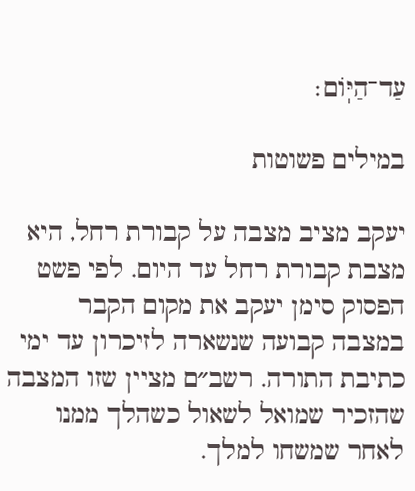עַד־הַיּֽוֹם׃

במילים פשוטות

יעקב מציב מצבה על קבורת רחל, היא מצבת קבורת רחל עד היום. לפי פשט הפסוק סימן יעקב את מקום הקבר במצבה קבועה שנשארה לזיכרון עד ימי כתיבת התורה. רשב״ם מציין שזו המצבה שהזכיר שמואל לשאול כשהלך ממנו לאחר שמשחו למלך.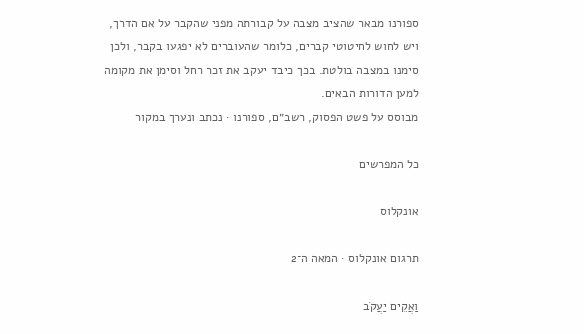ספורנו מבאר שהציב מצבה על קבורתה מפני שהקבר על אם הדרך, ויש לחוש לחיטוטי קברים, כלומר שהעוברים לא יפגעו בקבר, ולכן סימנו במצבה בולטת. בכך כיבד יעקב את זכר רחל וסימן את מקומה למען הדורות הבאים.
מבוסס על פשט הפסוק, רשב״ם, ספורנו · נכתב ונערך במקור

כל המפרשים

אונקלוס

תרגום אונקלוס · המאה ה־2

וַאֲקֵים יַעֲקֹב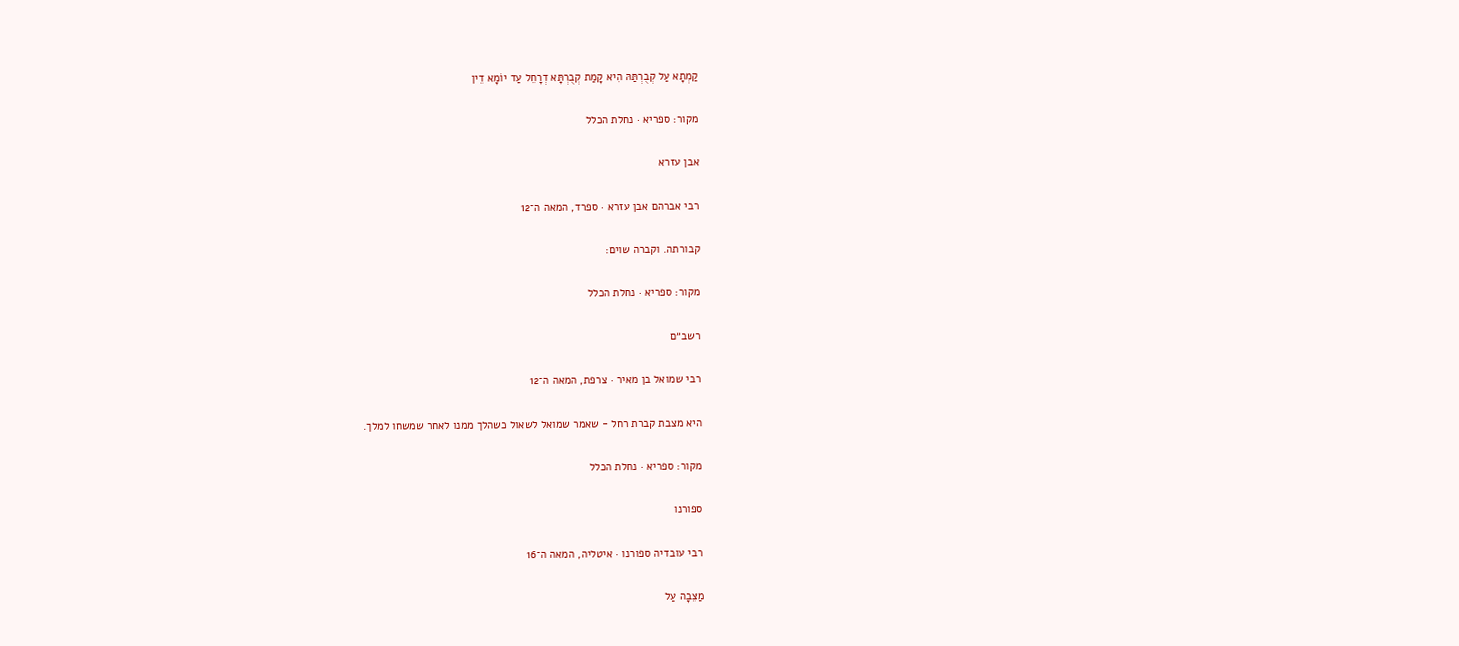קַמְתָא עַל קְבֻרְתַּהּ הִיא קָמַת קְבֻרְתָּא דְרָחֵל עַד יוֹמָא דֵין

מקור: ספריא · נחלת הכלל

אבן עזרא

רבי אברהם אבן עזרא · ספרד, המאה ה־12

קבורתה. וקברה שוים:

מקור: ספריא · נחלת הכלל

רשב״ם

רבי שמואל בן מאיר · צרפת, המאה ה־12

היא מצבת קברת רחל - שאמר שמואל לשאול כשהלך ממנו לאחר שמשחו למלך.

מקור: ספריא · נחלת הכלל

ספורנו

רבי עובדיה ספורנו · איטליה, המאה ה־16

מַצֵּבָה עַל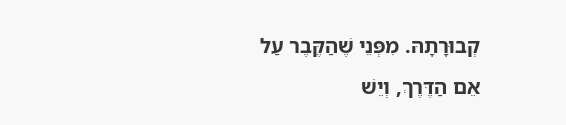קְבוּרָתָהּ. מִפְּנֵי שֶׁהַקֶּבֶר עַל אֵם הַדֶּרֶךְ, וְיֵשׁ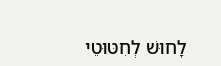לָחוּשׁ לְחִטּוּטֵי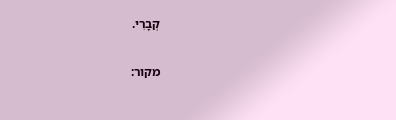קְבָרִי.

מקור: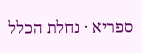ספריא · נחלת הכלל